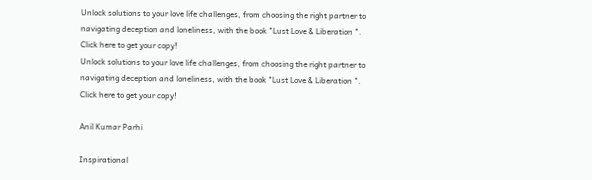Unlock solutions to your love life challenges, from choosing the right partner to navigating deception and loneliness, with the book "Lust Love & Liberation ". Click here to get your copy!
Unlock solutions to your love life challenges, from choosing the right partner to navigating deception and loneliness, with the book "Lust Love & Liberation ". Click here to get your copy!

Anil Kumar Parhi

Inspirational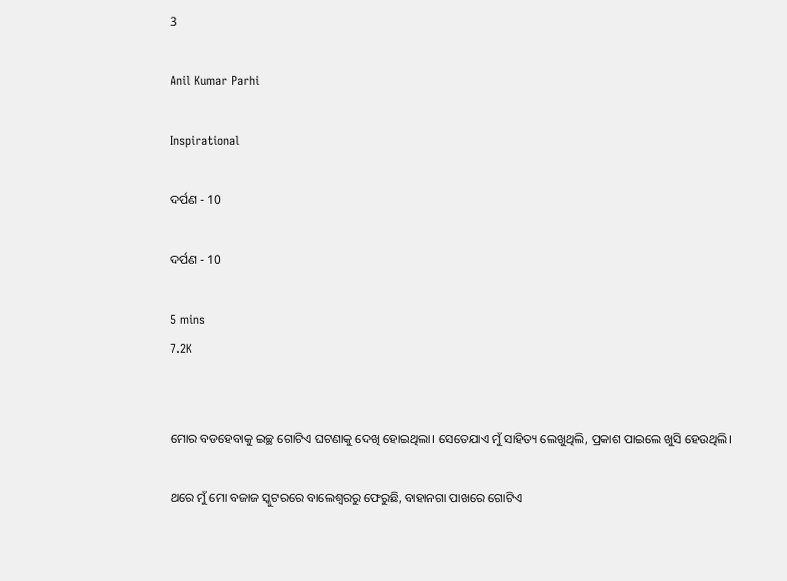3

Anil Kumar Parhi

Inspirational

ଦର୍ପଣ - 10

ଦର୍ପଣ - 10

5 mins
7.2K


ମୋର ବଡହେବାକୁ ଇଚ୍ଛ ଗୋଟିଏ ଘଟଣାକୁ ଦେଖି ହୋଇଥିଲା। ସେତେଯାଏ ମୁଁ ସାହିତ୍ୟ ଲେଖୁଥିଲି, ପ୍ରକାଶ ପାଇଲେ ଖୁସି ହେଉଥିଲି।

ଥରେ ମୁଁ ମୋ ବଜାଜ ସ୍କୁଟରରେ ବାଲେଶ୍ବରରୁ ଫେରୁଛି, ବାହାନଗା ପାଖରେ ଗୋଟିଏ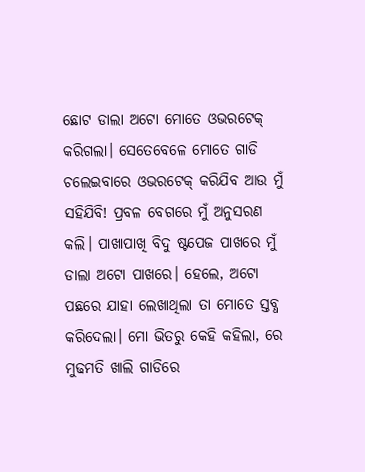ଛୋଟ ଡାଲା ଅଟୋ ମୋତେ ଓଭରଟେକ୍ କରିଗଲା। ସେତେବେଳେ ମୋତେ ଗାଡି ଚଲେଇବାରେ ଓଭରଟେକ୍ କରିଯିବ ଆଉ ମୁଁ ସହିଯିବି! ପ୍ରବଳ ବେଗରେ ମୁଁ ଅନୁସରଣ କଲି। ପାଖାପାଖି ବିଦୁ ଷ୍ଟପେଜ ପାଖରେ ମୁଁ ଡାଲା ଅଟୋ ପାଖରେ। ହେଲେ, ଅଟୋ ପଛରେ ଯାହା ଲେଖାଥିଲା ତା ମୋତେ ସ୍ତବ୍ଧ କରିଦେଲା। ମୋ ଭିତରୁ କେହି କହିଲା, ରେ ମୁଢମତି ଖାଲି ଗାଡିରେ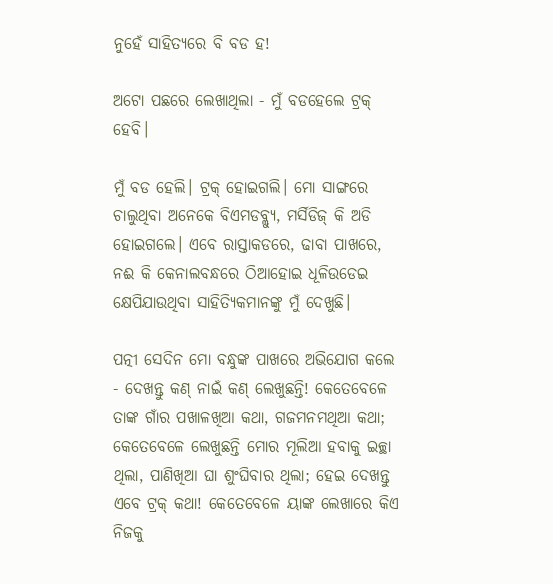ନୁହେଁ ସାହିତ୍ୟରେ ବି ବଡ ହ!

ଅଟୋ ପଛରେ ଲେଖାଥିଲା - ମୁଁ ବଡହେଲେ ଟ୍ରକ୍ ହେବି।

ମୁଁ ବଡ ହେଲି। ଟ୍ରକ୍ ହୋଇଗଲି। ମୋ ସାଙ୍ଗରେ ଚାଲୁଥିବା ଅନେକେ ବିଏମଡବ୍ଲ୍ୟୁ, ମର୍ସିଡିଜ୍ କି ଅଡି ହୋଇଗଲେ। ଏବେ ରାସ୍ତାକଡରେ, ଢାବା ପାଖରେ, ନଈ କି କେନାଲବନ୍ଧରେ ଠିଆହୋଇ ଧୂଳିଉଡେଇ କ୍ଷେପିଯାଉଥିବା ସାହିତ୍ୟିକମାନଙ୍କୁ ମୁଁ ଦେଖୁଛି।

ପତ୍ନୀ ସେଦିନ ମୋ ବନ୍ଧୁଙ୍କ ପାଖରେ ଅଭିଯୋଗ କଲେ - ଦେଖନ୍ତୁ କଣ୍ ନାଇଁ କଣ୍ ଲେଖୁଛନ୍ତି! କେତେବେଳେ ତାଙ୍କ ଗାଁର ପଖାଳଖିଆ କଥା, ଗଜମନମଥିଆ କଥା; କେତେବେଳେ ଲେଖୁଛନ୍ତି ମୋର ମୂଲିଆ ହବାକୁ ଇଚ୍ଛା ଥିଲା, ପାଣିଖିଆ ଘା ଶୁଂଘିବାର ଥିଲା; ହେଇ ଦେଖନ୍ତୁ ଏବେ ଟ୍ରକ୍ କଥା! କେତେବେଳେ ୟାଙ୍କ ଲେଖାରେ କିଏ ନିଜକୁ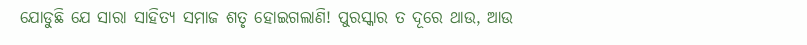ଯୋଡୁଛି ଯେ ସାରା ସାହିତ୍ୟ ସମାଜ ଶତୃ ହୋଇଗଲାଣି! ପୁରସ୍କାର ତ ଦୂରେ ଥାଉ, ଆଉ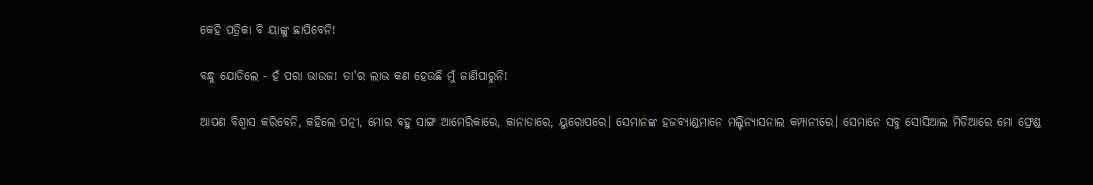କେହି ପତ୍ରିକା ବି ୟାଙ୍କୁ ଛାପିବେନି!

ବନ୍ଧୁ ଯୋଡିଲେ - ହଁ ପରା ଭାଉଜ! ତା'ର ଲାଭ କଣ ହେଉଛି ମୁଁ ଜାଣିପାରୁନି!

ଆପଣ ବିଶ୍ବାସ କରିବେନି, କହିଲେ ପତ୍ନୀ, ମୋର ବହୁ ସାଙ୍ଗ ଆମେରିକାରେ, କାନାଡାରେ, ୟୁରୋପରେ। ସେମାନଙ୍କ ହଜବ୍ୟାଣ୍ଡମାନେ ମଲ୍ଟିନ୍ୟାସନାଲ କମ୍ପାନୀରେ। ସେମାନେ ସବୁ ସୋସିଆଲ ମିଡିଆରେ ମୋ ଫ୍ରେଣ୍ଡ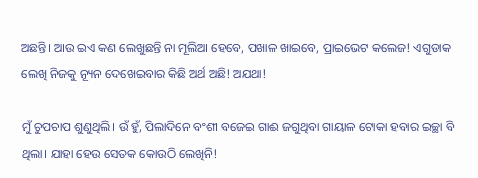ଅଛନ୍ତି। ଆଉ ଇଏ କଣ ଲେଖୁଛନ୍ତି ନା ମୂଲିଆ ହେବେ, ପଖାଳ ଖାଇବେ, ପ୍ରାଇଭେଟ କଲେଜ! ଏଗୁଡାକ ଲେଖି ନିଜକୁ ନ୍ୟୂନ ଦେଖେଇବାର କିଛି ଅର୍ଥ ଅଛି! ଅଯଥା!

ମୁଁ ଚୁପଚାପ ଶୁଣୁଥିଲି। ଉଁ ହୁଁ, ପିଲାଦିନେ ବଂଶୀ ବଜେଇ ଗାଈ ଜଗୁଥିବା ଗାୟାଳ ଟୋକା ହବାର ଇଚ୍ଛା ବି ଥିଲା। ଯାହା ହେଉ ସେତକ କୋଉଠି ଲେଖିନି!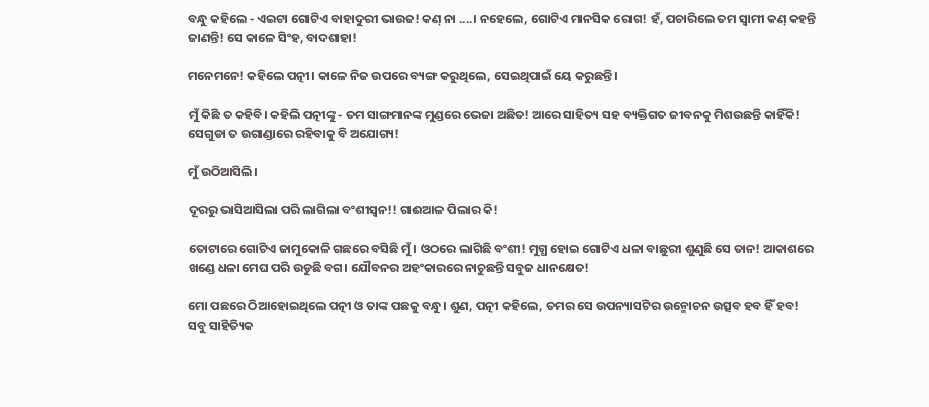ବନ୍ଧୁ କହିଲେ - ଏଇଟା ଗୋଟିଏ ବାହାଦୁରୀ ଭାଉଜ! କଣ୍ ନା ....। ନହେଲେ, ଗୋଟିଏ ମାନସିକ ରୋଗ! ହଁ, ପଚାରିଲେ ତମ ସ୍ବାମୀ କଣ୍ କହନ୍ତି ଜାଣନ୍ତି! ସେ କାଳେ ସିଂହ, ବାଦଶାହା!

ମନେମନେ! କହିଲେ ପତ୍ନୀ। କାଳେ ନିଜ ଉପରେ ବ୍ୟଙ୍ଗ କରୁଥିଲେ, ସେଇଥିପାଇଁ ୟେ କରୁଛନ୍ତି।

ମୁଁ କିଛି ତ କହିବି। କହିଲି ପତ୍ନୀଙ୍କୁ - ତମ ସାଙ୍ଗମାନଙ୍କ ମୁଣ୍ଡରେ ଭେଜା ଅଛିତ! ଆରେ ସାହିତ୍ୟ ସହ ବ୍ୟକ୍ତିଗତ ଜୀବନକୁ ମିଶଉଛନ୍ତି କାହିଁକି! ସେଗୁଡା ତ ଉଗାଣ୍ଡାରେ ରହିବାକୁ ବି ଅଯୋଗ୍ୟ!

ମୁଁ ଉଠିଆସିଲି।

ଦୂରରୁ ଭାସିଆସିଲା ପରି ଲାଗିଲା ବଂଶୀସ୍ବନ!! ଗାଈଆଳ ପିଲାର କି!

ତୋଟାରେ ଗୋଟିଏ ଜାମୁକୋଳି ଗଛରେ ବସିଛି ମୁଁ। ଓଠରେ ଲାଗିଛି ବଂଶୀ! ମୁଗ୍ଧ ହୋଇ ଗୋଟିଏ ଧଳା ବାଛୁରୀ ଶୁଣୁଛି ସେ ତାନ! ଆକାଶରେ ଖଣ୍ଡେ ଧଳା ମେଘ ପରି ଉଡୁଛି ବଗ। ଯୌବନର ଅହଂକାରରେ ନାଚୁଛନ୍ତି ସବୁଜ ଧାନକ୍ଷେତ!

ମୋ ପଛରେ ଠିଆହୋଇଥିଲେ ପତ୍ନୀ ଓ ତାଙ୍କ ପଛକୁ ବନ୍ଧୁ। ଶୁଣ, ପତ୍ନୀ କହିଲେ, ତମର ସେ ଉପନ୍ୟାସଟିର ଉନ୍ମୋଚନ ଉତ୍ସବ ହବ ହିଁ ହବ! ସବୁ ସାହିତ୍ୟିକ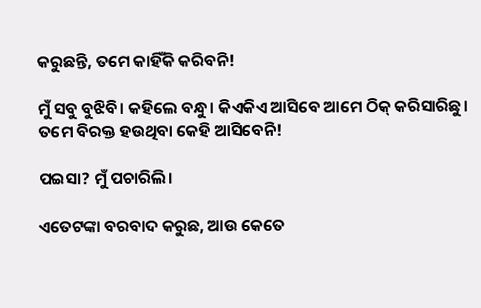କରୁଛନ୍ତି, ତମେ କାହିଁକି କରିବନି!

ମୁଁ ସବୁ ବୁଝିବି। କହିଲେ ବନ୍ଧୁ। କିଏକିଏ ଆସିବେ ଆମେ ଠିକ୍ କରିସାରିଛୁ। ତମେ ବିରକ୍ତ ହଉଥିବା କେହି ଆସିବେନି!

ପଇସା? ମୁଁ ପଚାରିଲି।

ଏତେଟଙ୍କା ବରବାଦ କରୁଛ, ଆଉ କେତେ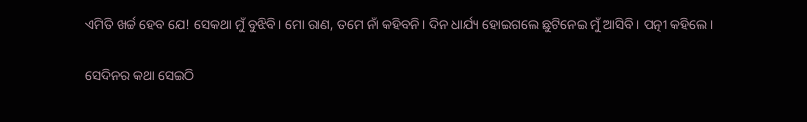ଏମିତି ଖର୍ଚ୍ଚ ହେବ ଯେ! ସେକଥା ମୁଁ ବୁଝିବି। ମୋ ରାଣ, ତମେ ନାଁ କହିବନି। ଦିନ ଧାର୍ଯ୍ୟ ହୋଇଗଲେ ଛୁଟିନେଇ ମୁଁ ଆସିବି। ପତ୍ନୀ କହିଲେ।

ସେଦିନର କଥା ସେଇଠି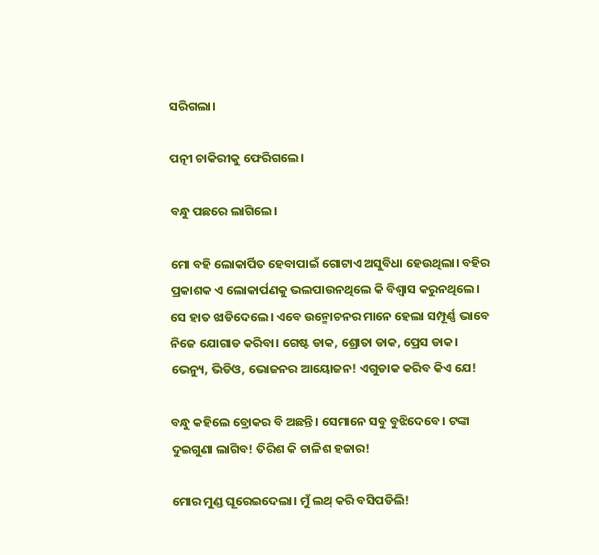ସରିଗଲା।

ପତ୍ନୀ ଚାକିରୀକୁ ଫେରିଗଲେ।

ବନ୍ଧୁ ପଛରେ ଲାଗିଲେ।

ମୋ ବହି ଲୋକାର୍ପିତ ହେବାପାଇଁ ଗୋଟାଏ ଅସୁବିଧା ହେଉଥିଲା। ବହିର ପ୍ରକାଶକ ଏ ଲୋକାର୍ପଣକୁ ଭଲପାଉନଥିଲେ କି ବିଶ୍ବାସ କରୁନଥିଲେ। ସେ ହାତ ଝାଡିଦେଲେ। ଏବେ ଉନ୍ମୋଚନର ମାନେ ହେଲା ସମ୍ପୂର୍ଣ୍ଣ ଭାବେ ନିଜେ ଯୋଗାଡ କରିବା। ଗେଷ୍ଟ ଡାକ, ଶ୍ରୋତା ଡାକ, ପ୍ରେସ ଡାକ। ଭେନ୍ୟୁ, ଭିଡିଓ, ଭୋଜନର ଆୟୋଜନ! ଏଗୁଡାକ କରିବ କିଏ ଯେ!

ବନ୍ଧୁ କହିଲେ ବ୍ରୋକର ବି ଅଛନ୍ତି। ସେମାନେ ସବୁ ବୁଝିଦେବେ। ଟଙ୍କା ଦୁଇଗୁଣା ଲାଗିବ! ତିରିଶ କି ଚାଳିଶ ହଜାର!

ମୋର ମୁଣ୍ଡ ଘୂରେଇଦେଲା। ମୁଁ ଲଥ୍ କରି ବସିପଡିଲି!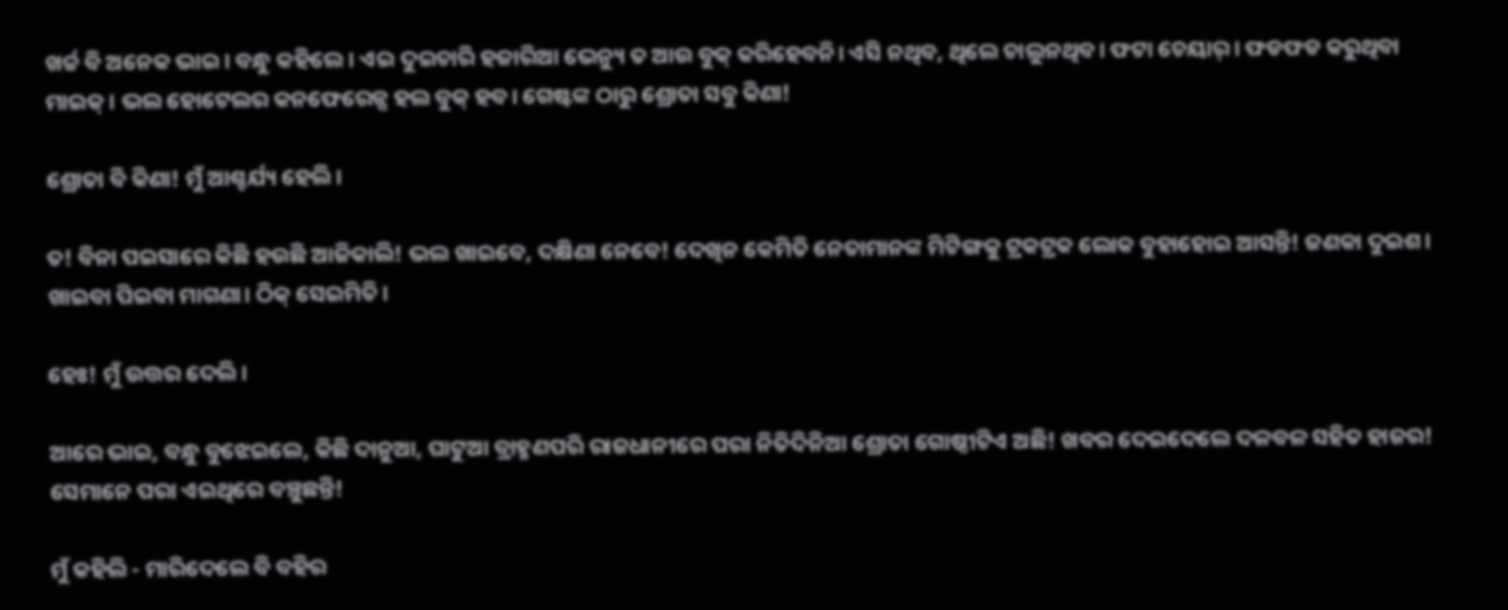ଖର୍ଚ୍ଚ ବି ଅନେକ ଭାଇ। ବନ୍ଧୁ କହିଲେ। ଏଇ ଦୁଇଚାରି ହଜାରିଆ ଭେନ୍ୟୁ ତ ଆଉ ବୁକ୍ କରିହେବନି। ଏସି ନଥିବ, ଥିଲେ ଚାଲୁନଥିବ। ଫଟା ଚେୟାର୍। ଫଡଫଡ କରୁଥିବା ମାଇକ୍। ଭଲ ହୋଟେଲର କନଫେରେନ୍ସ ହଲ ବୁକ୍ ହବ। ଗେଷ୍ଟଙ୍କ ଠାରୁ ଶ୍ରୋତା ସବୁ କିଣା!

ଶ୍ରୋତା ବି କିଣା! ମୁଁ ଆଶ୍ଚର୍ଯ୍ୟ ହେଲି।

ତ! ବିନା ପଇସାରେ କିଛି ହଉଛି ଆଜିକାଲି! ଭଲ ଖାଇବେ, ଦକ୍ଷିଣା ନେବେ! ଦେଖିନ କେମିତି ନେତାମାନଙ୍କ ମିଟିଙ୍ଗକୁ ଟ୍ରକଟ୍ରକ ଲୋକ ବୁହାହୋଇ ଆସନ୍ତି! ଜଣକା ଦୁଇଶ। ଖାଇବା ପିଇବା ମାଗଣା। ଠିକ୍ ସେଇମିତି।

ହେଃ! ମୁଁ ଉତ୍ତର ଦେଲି।

ଆରେ ଭାଇ, ବନ୍ଧୁ ବୁଝେଇଲେ, କିଛି ଦାନୁଆ, ଘାଟୁଆ ବ୍ରାହ୍ମଣପରି ରାଜଧାନୀରେ ପରା ନିତିଦିନିଆ ଶ୍ରୋତା ଗୋଷ୍ଠୀଟିଏ ଅଛି! ଖବର ଦେଇଦେଲେ ଦଳବଳ ସହିତ ହାଜର! ସେମାନେ ପରା ଏଇଥିରେ ବଞ୍ଚୁଛନ୍ତି!

ମୁଁ କହିଲି - ମାରିଦେଲେ ବି ବହିର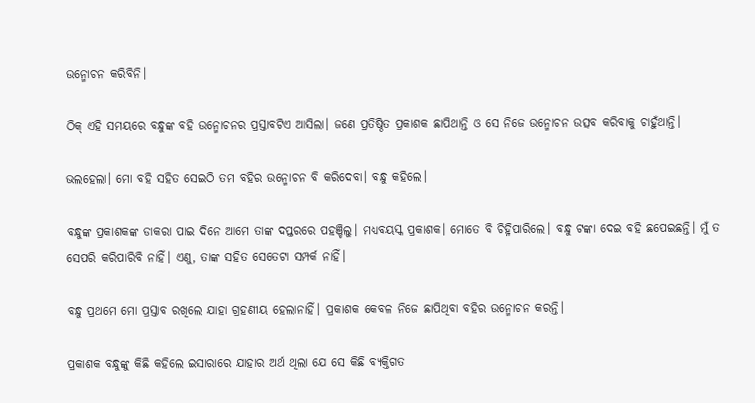ଉନ୍ମୋଚନ କରିବିନି।

ଠିକ୍ ଏହି ସମୟରେ ବନ୍ଧୁଙ୍କ ବହି ଉନ୍ମୋଚନର ପ୍ରସ୍ତାବଟିଏ ଆସିଲା। ଜଣେ ପ୍ରତିଷ୍ଠିତ ପ୍ରକାଶକ ଛାପିଥାନ୍ତି ଓ ସେ ନିଜେ ଉନ୍ମୋଚନ ଉତ୍ସବ କରିବାକୁ ଚାହୁଁଥାନ୍ତି।

ଭଲହେଲା। ମୋ ବହି ସହିତ ସେଇଠି ତମ ବହିର ଉନ୍ମୋଚନ ବି କରିଦେବା। ବନ୍ଧୁ କହିଲେ।

ବନ୍ଧୁଙ୍କ ପ୍ରକାଶକଙ୍କ ଡାକରା ପାଇ ଦିନେ ଆମେ ତାଙ୍କ ଦପ୍ତରରେ ପହଞ୍ଚିଲୁ। ମଧ୍ୟବୟସ୍କ ପ୍ରକାଶକ। ମୋତେ ବି ଚିହ୍ନିପାରିଲେ। ବନ୍ଧୁ ଟଙ୍କା ଦେଇ ବହି ଛପେଇଛନ୍ତି। ମୁଁ ତ ସେପରି କରିପାରିବି ନାହିଁ। ଏଣୁ, ତାଙ୍କ ସହିତ ସେତେଟା ସମ୍ପର୍କ ନାହିଁ।

ବନ୍ଧୁ ପ୍ରଥମେ ମୋ ପ୍ରସ୍ତାବ ରଖିଲେ ଯାହା ଗ୍ରହଣୀୟ ହେଲାନାହିଁ। ପ୍ରକାଶକ କେବଳ ନିଜେ ଛାପିଥିବା ବହିର ଉନ୍ମୋଚନ କରନ୍ତି।

ପ୍ରକାଶକ ବନ୍ଧୁଙ୍କୁ କିଛି କହିଲେ ଇସାରାରେ ଯାହାର ଅର୍ଥ ଥିଲା ଯେ ସେ କିଛି ବ୍ୟକ୍ତିଗତ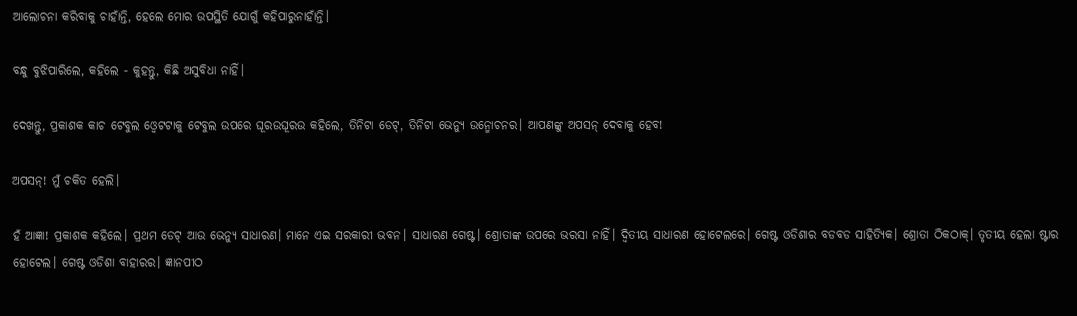ଆଲୋଚନା କରିବାକୁ ଚାହାଁନ୍ତି, ହେଲେ ମୋର ଉପସ୍ଥିତି ଯୋଗୁଁ କହିପାରୁନାହାଁନ୍ତି।

ବନ୍ଧୁ ବୁଝିପାରିଲେ, କହିଲେ - କୁହନ୍ତୁ, କିଛି ଅସୁବିଧା ନାହିଁ।

ଦେଖନ୍ତୁ, ପ୍ରକାଶକ କାଚ ଟେବୁଲ ଓ୍ବେଟଟାକୁ ଟେବୁଲ ଉପରେ ଘୂରଉଘୂରଉ କହିଲେ, ତିନିଟା ଡେଟ୍, ତିନିଟା ଭେନ୍ୟୁ ଉନ୍ମୋଚନର। ଆପଣଙ୍କୁ ଅପସନ୍ ଦେବାକୁ ହେବ!

ଅପସନ୍! ମୁଁ ଚକିତ ହେଲି।

ହଁ ଆଜ୍ଞା! ପ୍ରକାଶକ କହିଲେ। ପ୍ରଥମ ଡେଟ୍ ଆଉ ଭେନ୍ୟୁ ସାଧାରଣ। ମାନେ ଏଇ ସରକାରୀ ଭବନ। ସାଧାରଣ ଗେଷ୍ଟ। ଶ୍ରୋତାଙ୍କ ଉପରେ ଭରସା ନାହିଁ। ଦ୍ବିତୀୟ ସାଧାରଣ ହୋଟେଲରେ। ଗେଷ୍ଟ ଓଡିଶାର ବଡବଡ ସାହିତ୍ୟିକ। ଶ୍ରୋତା ଠିକଠାକ୍। ତୃତୀୟ ହେଲା ଷ୍ଟାର ହୋଟେଲ। ଗେଷ୍ଟ ଓଡିଶା ବାହାରର। ଜ୍ଞାନପୀଠ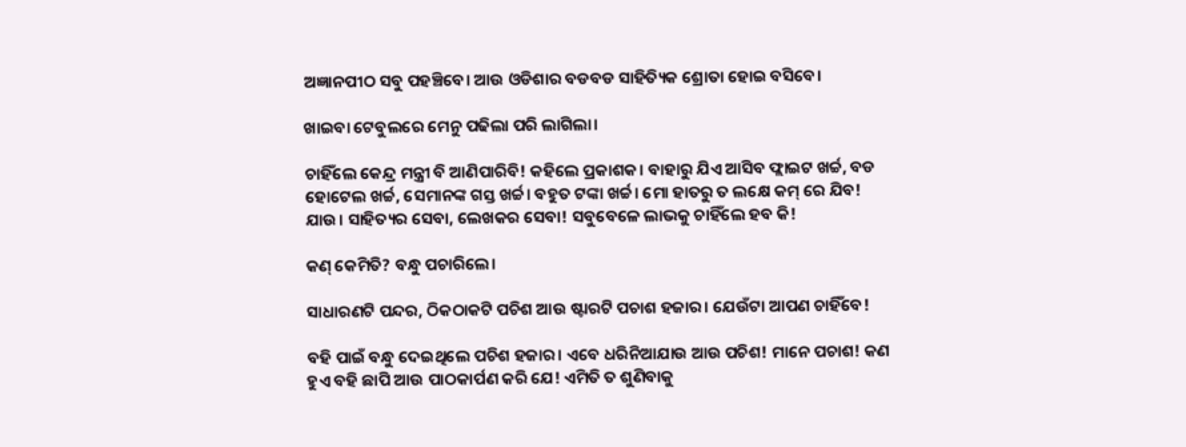ଅଜ୍ଞାନପୀଠ ସବୁ ପହଞ୍ଚିବେ। ଆଉ ଓଡିଶାର ବଡବଡ ସାହିତ୍ୟିକ ଶ୍ରୋତା ହୋଇ ବସିବେ।

ଖାଇବା ଟେବୁଲରେ ମେନୁ ପଢିଲା ପରି ଲାଗିଲା।

ଚାହିଁଲେ କେନ୍ଦ୍ର ମନ୍ତ୍ରୀ ବି ଆଣିପାରିବି! କହିଲେ ପ୍ରକାଶକ। ବାହାରୁ ଯିଏ ଆସିବ ଫ୍ଲାଇଟ ଖର୍ଚ୍ଚ, ବଡ ହୋଟେଲ ଖର୍ଚ୍ଚ, ସେମାନଙ୍କ ଗସ୍ତ ଖର୍ଚ୍ଚ। ବହୁତ ଟଙ୍କା ଖର୍ଚ୍ଚ। ମୋ ହାତରୁ ତ ଲକ୍ଷେ କମ୍ ରେ ଯିବ! ଯାଉ। ସାହିତ୍ୟର ସେବା, ଲେଖକର ସେବା! ସବୁବେଳେ ଲାଭକୁ ଚାହିଁଲେ ହବ କି!

କଣ୍ କେମିତି? ବନ୍ଧୁ ପଚାରିଲେ।

ସାଧାରଣଟି ପନ୍ଦର, ଠିକଠାକଟି ପଚିଶ ଆଉ ଷ୍ଟାରଟି ପଚାଶ ହଜାର। ଯେଉଁଟା ଆପଣ ଚାହିଁବେ!

ବହି ପାଇଁ ବନ୍ଧୁ ଦେଇଥିଲେ ପଚିଶ ହଜାର। ଏବେ ଧରିନିଆଯାଉ ଆଉ ପଚିଶ! ମାନେ ପଚାଶ! କଣ ହୁଏ ବହି ଛାପି ଆଉ ପାଠକାର୍ପଣ କରି ଯେ! ଏମିତି ତ ଶୁଣିବାକୁ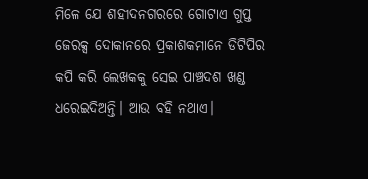ମିଳେ ଯେ ଶହୀଦନଗରରେ ଗୋଟାଏ ଗୁପ୍ତ ଜେରକ୍ସ ଦୋକାନରେ ପ୍ରକାଶକମାନେ ଡିଟିପିର କପି କରି ଲେଖକକୁ ସେଇ ପାଞ୍ଚଦଶ ଖଣ୍ଡ ଧରେଇଦିଅନ୍ତି। ଆଉ ବହି ନଥାଏ।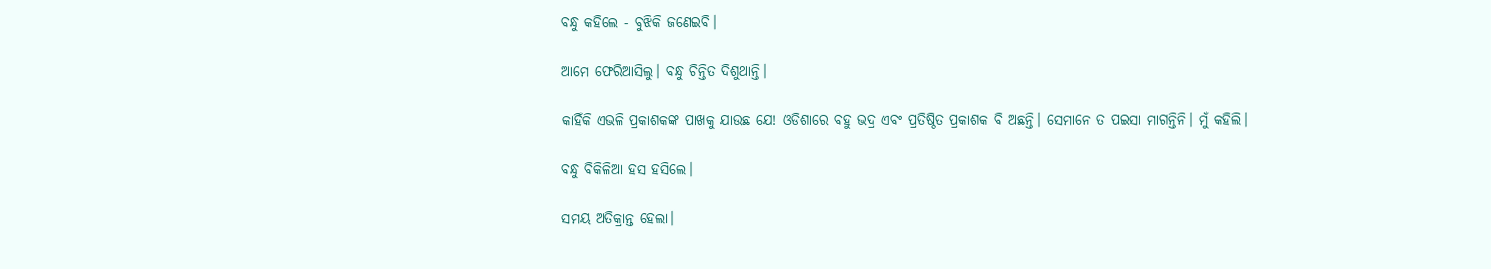ବନ୍ଧୁ କହିଲେ - ବୁଝିକି ଜଣେଇବି।

ଆମେ ଫେରିଆସିଲୁ। ବନ୍ଧୁ ଚିନ୍ତିତ ଦିଶୁଥାନ୍ତି।

କାହିଁକି ଏଭଳି ପ୍ରକାଶକଙ୍କ ପାଖକୁ ଯାଉଛ ଯେ! ଓଡିଶାରେ ବହୁ ଭଦ୍ର ଏବଂ ପ୍ରତିଷ୍ଠିତ ପ୍ରକାଶକ ବି ଅଛନ୍ତି। ସେମାନେ ତ ପଇସା ମାଗନ୍ତିନି। ମୁଁ କହିଲି।

ବନ୍ଧୁ ବିକିଳିଆ ହସ ହସିଲେ।

ସମୟ ଅତିକ୍ରାନ୍ତ ହେଲା।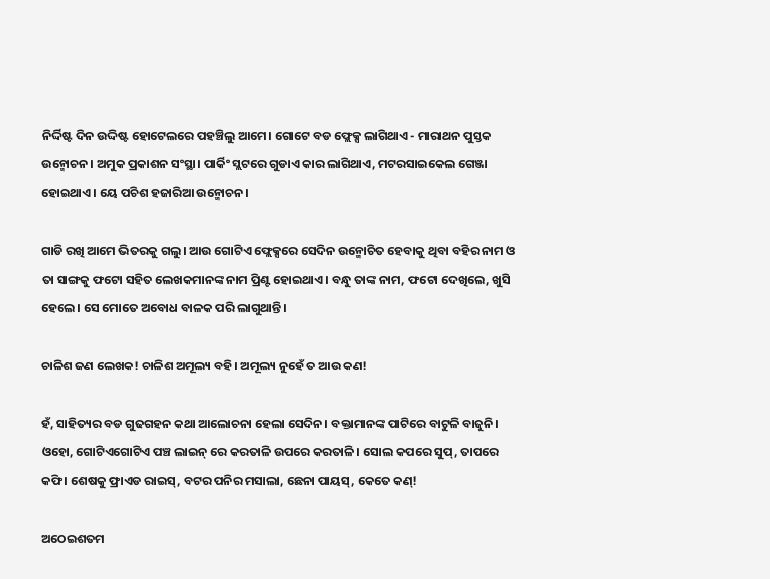ନିର୍ଦ୍ଦିଷ୍ଟ ଦିନ ଉଦ୍ଦିଷ୍ଟ ହୋଟେଲରେ ପହଞ୍ଚିଲୁ ଆମେ। ଗୋଟେ ବଡ ଫ୍ଲେକ୍ସ ଲାଗିଥାଏ - ମାରାଥନ ପୁସ୍ତକ ଉନ୍ମୋଚନ। ଅମୁକ ପ୍ରକାଶନ ସଂସ୍ଥା। ପାର୍କିଂ ସ୍ଲଟରେ ଗୁଡାଏ କାର ଲାଗିଥାଏ, ମଟରସାଇକେଲ ଗେଞ୍ଜା ହୋଇଥାଏ। ୟେ ପଚିଶ ହଜାରିଆ ଉନ୍ମୋଚନ।

ଗାଡି ରଖି ଆମେ ଭିତରକୁ ଗଲୁ। ଆଉ ଗୋଟିଏ ଫ୍ଲେକ୍ସରେ ସେଦିନ ଉନ୍ମୋଚିତ ହେବାକୁ ଥିବା ବହିର ନାମ ଓ ତା ସାଙ୍ଗକୁ ଫଟୋ ସହିତ ଲେଖକମାନଙ୍କ ନାମ ପ୍ରିଣ୍ଟ ହୋଇଥାଏ। ବନ୍ଧୁ ତାଙ୍କ ନାମ, ଫଟୋ ଦେଖିଲେ, ଖୁସି ହେଲେ। ସେ ମୋତେ ଅବୋଧ ବାଳକ ପରି ଲାଗୁଥାନ୍ତି।

ଚାଳିଶ ଜଣ ଲେଖକ! ଚାଳିଶ ଅମୂଲ୍ୟ ବହି। ଅମୂଲ୍ୟ ନୁହେଁ ତ ଆଉ କଣ!

ହଁ, ସାହିତ୍ୟର ବଡ ଗୁଢଗହନ କଥା ଆଲୋଚନା ହେଲା ସେଦିନ। ବକ୍ତାମାନଙ୍କ ପାଟିରେ ବାଟୁଳି ବାଜୁନି। ଓହୋ, ଗୋଟିଏଗୋଟିଏ ପଞ୍ଚ ଲାଇନ୍ ରେ କରତାଳି ଉପରେ କରତାଳି। ସୋଲ କପରେ ସୁପ୍, ତାପରେ କଫି। ଶେଷକୁ ଫ୍ରାଏଡ ରାଇସ୍, ବଟର ପନିର ମସାଲା, ଛେନା ପାୟସ୍, କେତେ କଣ୍!

ଅଠେଇଶତମ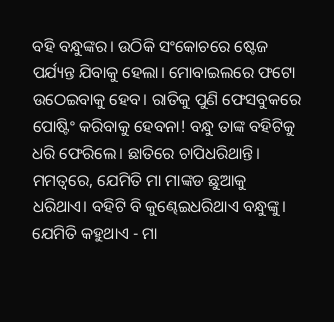ବହି ବନ୍ଧୁଙ୍କର। ଉଠିକି ସଂକୋଚରେ ଷ୍ଟେଜ ପର୍ଯ୍ୟନ୍ତ ଯିବାକୁ ହେଲା। ମୋବାଇଲରେ ଫଟୋ ଉଠେଇବାକୁ ହେବ। ରାତିକୁ ପୁଣି ଫେସବୁକରେ ପୋଷ୍ଟିଂ କରିବାକୁ ହେବନା! ବନ୍ଧୁ ତାଙ୍କ ବହିଟିକୁ ଧରି ଫେରିଲେ। ଛାତିରେ ଚାପିଧରିଥାନ୍ତି। ମମତ୍ବରେ, ଯେମିତି ମା ମାଙ୍କଡ ଛୁଆକୁ ଧରିଥାଏ। ବହିଟି ବି କୁଣ୍ଢେଇଧରିଥାଏ ବନ୍ଧୁଙ୍କୁ। ଯେମିତି କହୁଥାଏ - ମା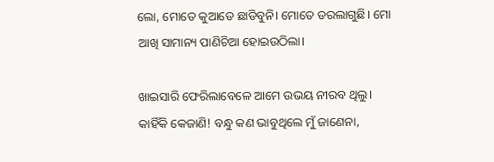ଲୋ, ମୋତେ କୁଆଡେ ଛାଡିବୁନି। ମୋତେ ଡରଲାଗୁଛି। ମୋ ଆଖି ସାମାନ୍ୟ ପାଣିଚିଆ ହୋଇଉଠିଲା।

ଖାଇସାରି ଫେରିଲାବେଳେ ଆମେ ଉଭୟ ନୀରବ ଥିଲୁ। କାହିଁକି କେଜାଣି! ବନ୍ଧୁ କଣ ଭାବୁଥିଲେ ମୁଁ ଜାଣେନା,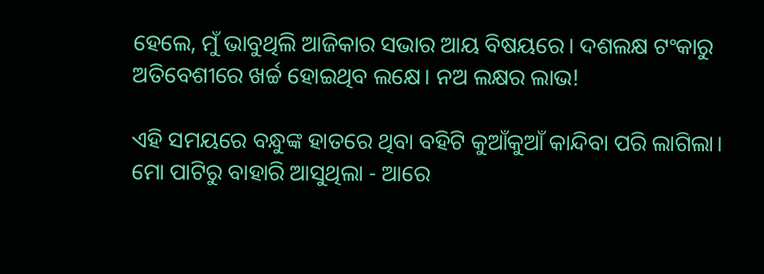ହେଲେ, ମୁଁ ଭାବୁଥିଲି ଆଜିକାର ସଭାର ଆୟ ବିଷୟରେ। ଦଶଲକ୍ଷ ଟଂକାରୁ ଅତିବେଶୀରେ ଖର୍ଚ୍ଚ ହୋଇଥିବ ଲକ୍ଷେ। ନଅ ଲକ୍ଷର ଲାଭ!

ଏହି ସମୟରେ ବନ୍ଧୁଙ୍କ ହାତରେ ଥିବା ବହିଟି କୁଆଁକୁଆଁ କାନ୍ଦିବା ପରି ଲାଗିଲା। ମୋ ପାଟିରୁ ବାହାରି ଆସୁଥିଲା - ଆରେ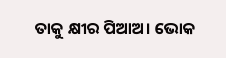ତାକୁ କ୍ଷୀର ପିଆଅ। ଭୋକ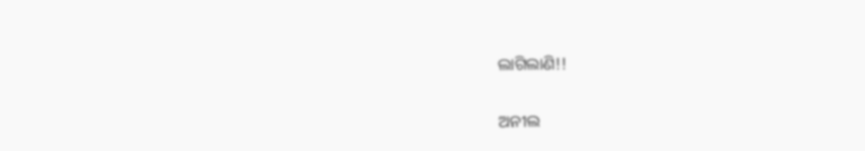ଲାଗିଲାଣି!!

ଅନୀଲ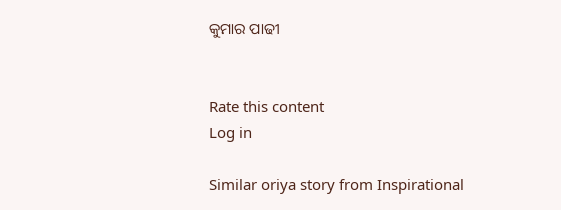କୁମାର ପାଢୀ


Rate this content
Log in

Similar oriya story from Inspirational